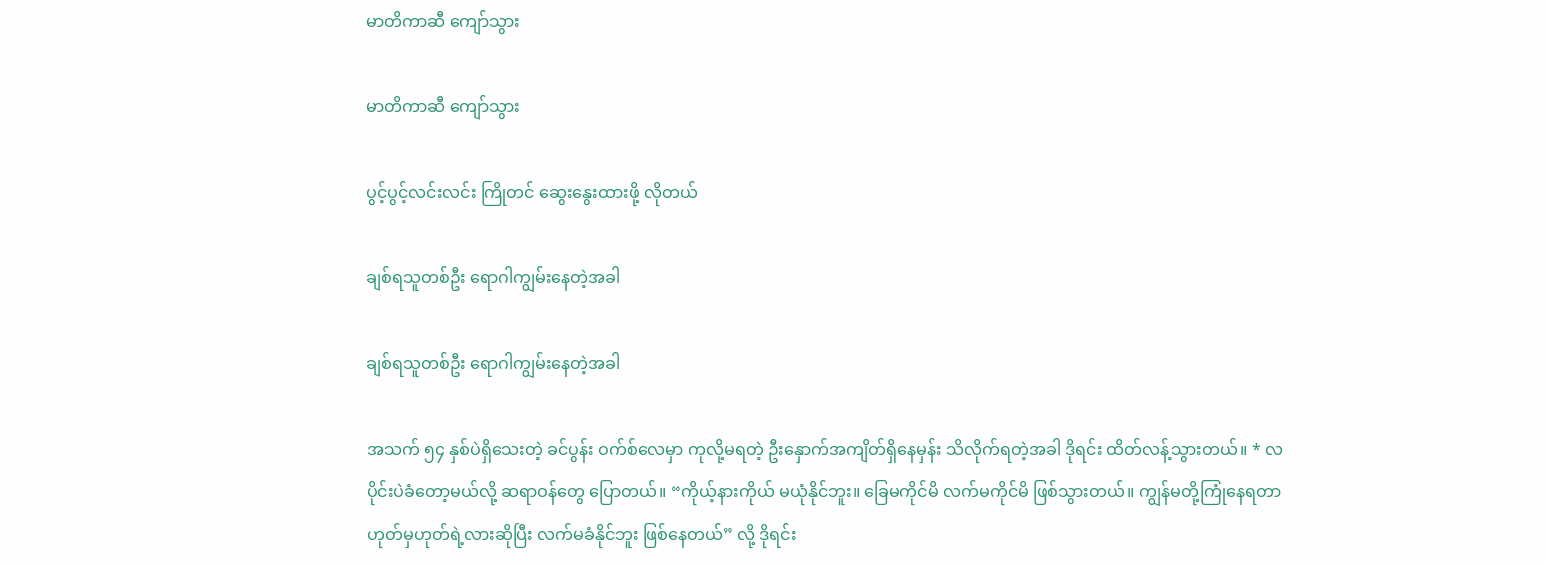မာတိကာဆီ ကျော်သွား

မာတိကာဆီ ကျော်သွား

ပွင့်ပွင့်လင်းလင်း ကြိုတင် ဆွေးနွေးထားဖို့ လိုတယ်

ချစ်ရသူတစ်ဦး ရောဂါကျွမ်းနေတဲ့အခါ

ချစ်ရသူတစ်ဦး ရောဂါကျွမ်းနေတဲ့အခါ

အသက် ၅၄ နှစ်ပဲရှိသေးတဲ့ ခင်ပွန်း ဝက်စ်လေမှာ ကုလို့မရတဲ့ ဦးနှောက်အကျိတ်ရှိနေမှန်း သိလိုက်ရတဲ့အခါ ဒိုရင်း ထိတ်လန့်သွားတယ်။ * လပိုင်းပဲခံတော့မယ်လို့ ဆရာဝန်တွေ ပြောတယ်။ “ကိုယ့်နားကိုယ် မယုံနိုင်ဘူး။ ခြေမကိုင်မိ လက်မကိုင်မိ ဖြစ်သွားတယ်။ ကျွန်မတို့ကြုံနေရတာ ဟုတ်မှဟုတ်ရဲ့လားဆိုပြီး လက်မခံနိုင်ဘူး ဖြစ်နေတယ်” လို့ ဒိုရင်း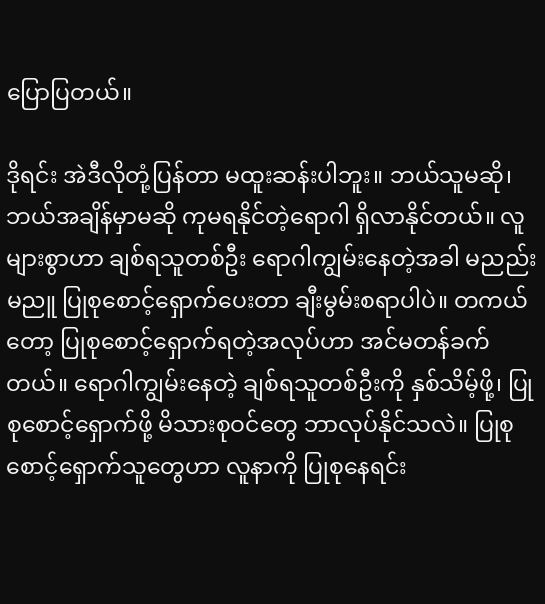ပြောပြတယ်။

ဒိုရင်း အဲဒီလိုတုံ့ပြန်တာ မထူးဆန်းပါဘူး။ ဘယ်သူမဆို၊ ဘယ်အချိန်မှာမဆို ကုမရနိုင်တဲ့ရောဂါ ရှိလာနိုင်တယ်။ လူများစွာဟာ ချစ်ရသူတစ်ဦး ရောဂါကျွမ်းနေတဲ့အခါ မညည်းမညူ ပြုစုစောင့်ရှောက်ပေးတာ ချီးမွမ်းစရာပါပဲ။ တကယ်တော့ ပြုစုစောင့်ရှောက်ရတဲ့အလုပ်ဟာ အင်မတန်ခက်တယ်။ ရောဂါကျွမ်းနေတဲ့ ချစ်ရသူတစ်ဦးကို နှစ်သိမ့်ဖို့၊ ပြုစုစောင့်ရှောက်ဖို့ မိသားစုဝင်တွေ ဘာလုပ်နိုင်သလဲ။ ပြုစုစောင့်ရှောက်သူတွေဟာ လူနာကို ပြုစုနေရင်း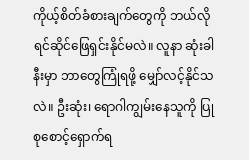ကိုယ့်စိတ်ခံစားချက်တွေကို ဘယ်လို ရင်ဆိုင်ဖြေရှင်းနိုင်မလဲ။ လူနာ ဆုံးခါနီးမှာ ဘာတွေကြုံရဖို့ မျှော်လင့်နိုင်သလဲ။ ဦးဆုံး၊ ရောဂါကျွမ်းနေသူကို ပြုစုစောင့်ရှောက်ရ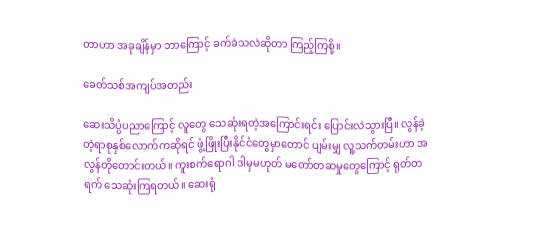တာဟာ အခုချိန်မှာ ဘာကြောင့် ခက်ခဲသလဲဆိုတာ ကြည့်ကြစို့။

ခေတ်သစ်အကျပ်အတည်း

ဆေးသိပ္ပံပညာကြောင့် လူတွေ သေဆုံးရတဲ့အကြောင်းရင်း ပြောင်းလဲသွားပြီ။ လွန်ခဲ့တဲ့ရာစုနှစ်လောက်ကဆိုရင် ဖွံ့ဖြိုးပြီးနိုင်ငံတွေမှာတောင် ပျမ်းမျှ လူ့သက်တမ်းဟာ အလွန်တိုတောင်းတယ်။ ကူးစက်ရောဂါ ဒါမှမဟုတ် မတော်တဆမှုတွေကြောင့် ရုတ်တရက် သေဆုံးကြရတယ်။ ဆေးရုံ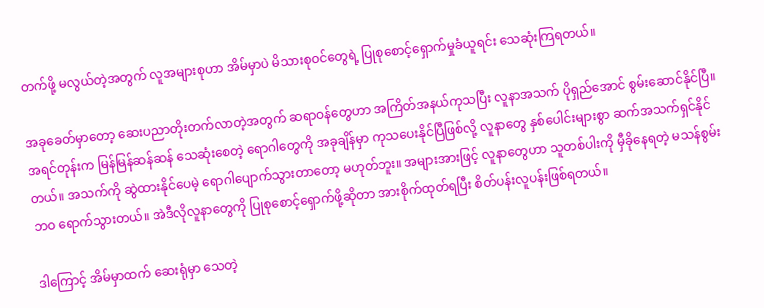တက်ဖို့ မလွယ်တဲ့အတွက် လူအများစုဟာ အိမ်မှာပဲ မိသားစုဝင်တွေရဲ့ ပြုစုစောင့်ရှောက်မှုခံယူရင်း သေဆုံးကြရတယ်။

အခုခေတ်မှာတော့ ဆေးပညာတိုးတက်လာတဲ့အတွက် ဆရာဝန်တွေဟာ အကြိတ်အနယ်ကုသပြီး လူနာအသက် ပိုရှည်အောင် စွမ်းဆောင်နိုင်ပြီ။ အရင်တုန်းက မြန်မြန်ဆန်ဆန် သေဆုံးစေတဲ့ ရောဂါတွေကို အခုချိန်မှာ ကုသပေးနိုင်ပြီဖြစ်လို့ လူနာတွေ နှစ်ပေါင်းများစွာ ဆက်အသက်ရှင်နိုင်တယ်။ အသက်ကို ဆွဲထားနိုင်ပေမဲ့ ရောဂါပျောက်သွားတာတော့ မဟုတ်ဘူး။ အများအားဖြင့် လူနာတွေဟာ သူတစ်ပါးကို မှီခိုနေရတဲ့ မသန်စွမ်းဘဝ ရောက်သွားတယ်။ အဲဒီလိုလူနာတွေကို ပြုစုစောင့်ရှောက်ဖို့ဆိုတာ အားစိုက်ထုတ်ရပြီး စိတ်ပန်းလူပန်းဖြစ်ရတယ်။

ဒါကြောင့် အိမ်မှာထက် ဆေးရုံမှာ သေတဲ့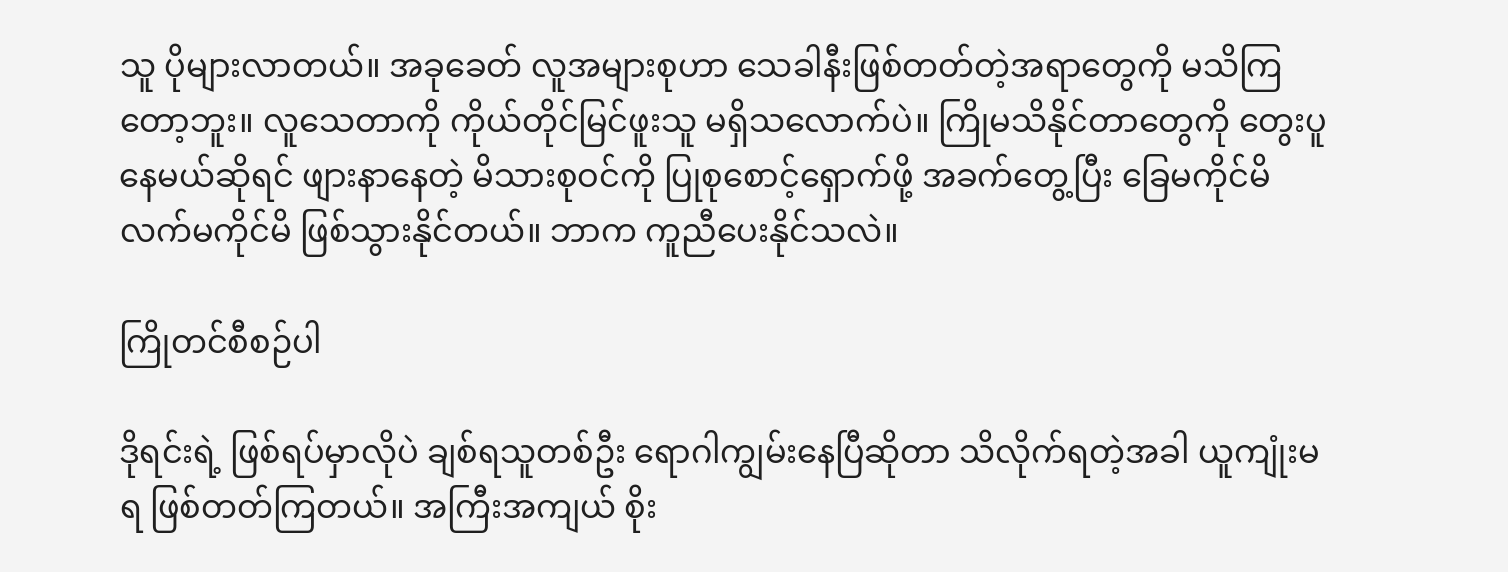သူ ပိုများလာတယ်။ အခုခေတ် လူအများစုဟာ သေခါနီးဖြစ်တတ်တဲ့အရာတွေကို မသိကြတော့ဘူး။ လူသေတာကို ကိုယ်တိုင်မြင်ဖူးသူ မရှိသလောက်ပဲ။ ကြိုမသိနိုင်တာတွေကို တွေးပူနေမယ်ဆိုရင် ဖျားနာနေတဲ့ မိသားစုဝင်ကို ပြုစုစောင့်ရှောက်ဖို့ အခက်တွေ့ပြီး ခြေမကိုင်မိ လက်မကိုင်မိ ဖြစ်သွားနိုင်တယ်။ ဘာက ကူညီပေးနိုင်သလဲ။

ကြိုတင်စီစဉ်ပါ

ဒိုရင်းရဲ့ ဖြစ်ရပ်မှာလိုပဲ ချစ်ရသူတစ်ဦး ရောဂါကျွမ်းနေပြီဆိုတာ သိလိုက်ရတဲ့အခါ ယူကျုံးမရ ဖြစ်တတ်ကြတယ်။ အကြီးအကျယ် စိုး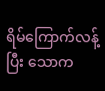ရိမ်ကြောက်လန့်ပြီး သောက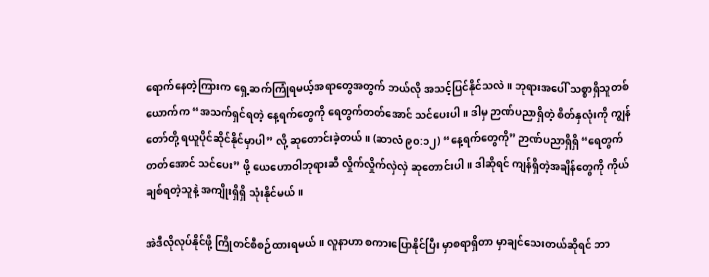ရောက်နေတဲ့ကြားက ရှေ့ဆက်ကြုံရမယ့်အရာတွေအတွက် ဘယ်လို အသင့်ပြင်နိုင်သလဲ။ ဘုရားအပေါ် သစ္စာရှိသူတစ်ယောက်က “အသက်ရှင်ရတဲ့ နေ့ရက်တွေကို ရေတွက်တတ်အောင် သင်ပေးပါ။ ဒါမှ ဉာဏ်ပညာရှိတဲ့ စိတ်နှလုံးကို ကျွန်တော်တို့ ရယူပိုင်ဆိုင်နိုင်မှာပါ” လို့ ဆုတောင်းခဲ့တယ်။ (ဆာလံ ၉၀:၁၂) “နေ့ရက်တွေကို” ဉာဏ်ပညာရှိရှိ “ရေတွက်တတ်အောင် သင်ပေး” ဖို့ ယေဟောဝါဘုရားဆီ လှိုက်လှိုက်လှဲလှဲ ဆုတောင်းပါ။ ဒါဆိုရင် ကျန်ရှိတဲ့အချိန်တွေကို ကိုယ်ချစ်ရတဲ့သူနဲ့ အကျိုးရှိရှိ သုံးနိုင်မယ်။

အဲဒီလိုလုပ်နိုင်ဖို့ ကြိုတင်စီစဉ်ထားရမယ်။ လူနာဟာ စကားပြောနိုင်ပြီး မှာစရာရှိတာ မှာချင်သေးတယ်ဆိုရင် ဘာ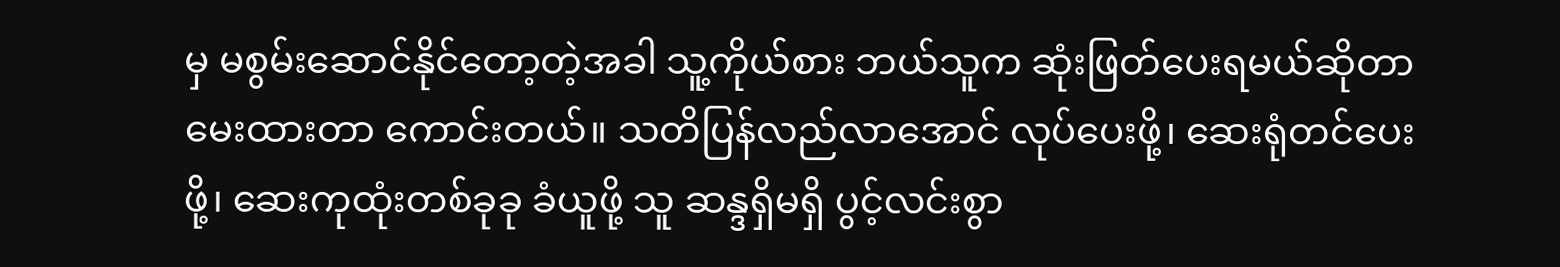မှ မစွမ်းဆောင်နိုင်တော့တဲ့အခါ သူ့ကိုယ်စား ဘယ်သူက ဆုံးဖြတ်ပေးရမယ်ဆိုတာ မေးထားတာ ကောင်းတယ်။ သတိပြန်လည်လာအောင် လုပ်ပေးဖို့၊ ဆေးရုံတင်ပေးဖို့၊ ဆေးကုထုံးတစ်ခုခု ခံယူဖို့ သူ ဆန္ဒရှိမရှိ ပွင့်လင်းစွာ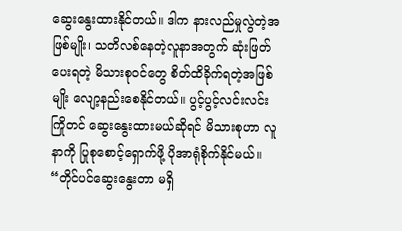ဆွေးနွေးထားနိုင်တယ်။ ဒါက နားလည်မှုလွဲတဲ့အဖြစ်မျိုး၊ သတိလစ်နေတဲ့လူနာအတွက် ဆုံးဖြတ်ပေးရတဲ့ မိသားစုဝင်တွေ စိတ်ထိခိုက်ရတဲ့အဖြစ်မျိုး လျော့နည်းစေနိုင်တယ်။ ပွင့်ပွင့်လင်းလင်း ကြိုတင် ဆွေးနွေးထားမယ်ဆိုရင် မိသားစုဟာ လူနာကို ပြုစုစောင့်ရှောက်ဖို့ ပိုအာရုံစိုက်နိုင်မယ်။ “တိုင်ပင်ဆွေးနွေးတာ မရှိ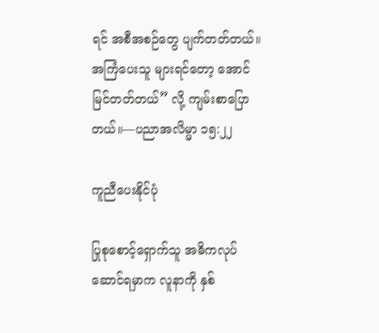ရင် အစီအစဉ်တွေ ပျက်တတ်တယ်။ အကြံပေးသူ များရင်တော့ အောင်မြင်တတ်တယ်” လို့ ကျမ်းစာပြောတယ်။—ပညာအလိမ္မာ ၁၅:၂၂

ကူညီပေးနိုင်ပုံ

ပြုစုစောင့်ရှောက်သူ အဓိကလုပ်ဆောင်ရမှာက လူနာကို နှစ်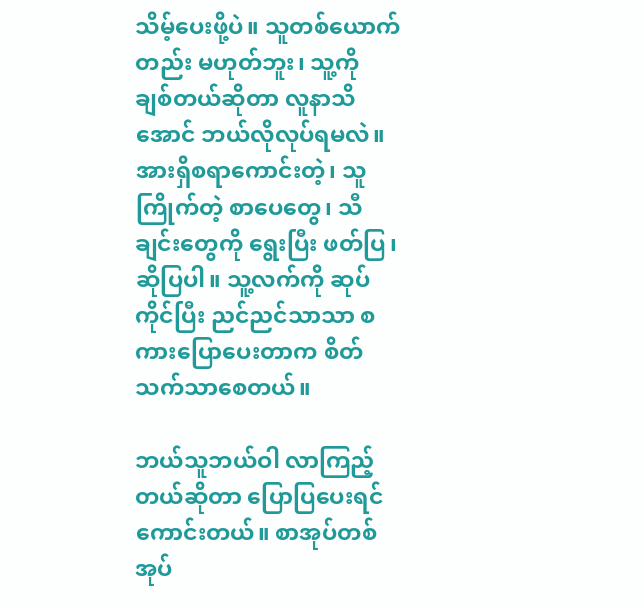သိမ့်ပေးဖို့ပဲ။ သူတစ်ယောက်တည်း မဟုတ်ဘူး၊ သူ့ကို ချစ်တယ်ဆိုတာ လူနာသိအောင် ဘယ်လိုလုပ်ရမလဲ။ အားရှိစရာကောင်းတဲ့၊ သူကြိုက်တဲ့ စာပေတွေ၊ သီချင်းတွေကို ရွေးပြီး ဖတ်ပြ၊ ဆိုပြပါ။ သူ့လက်ကို ဆုပ်ကိုင်ပြီး ညင်ညင်သာသာ စကားပြောပေးတာက စိတ်သက်သာစေတယ်။

ဘယ်သူဘယ်ဝါ လာကြည့်တယ်ဆိုတာ ပြောပြပေးရင် ကောင်းတယ်။ စာအုပ်တစ်အုပ်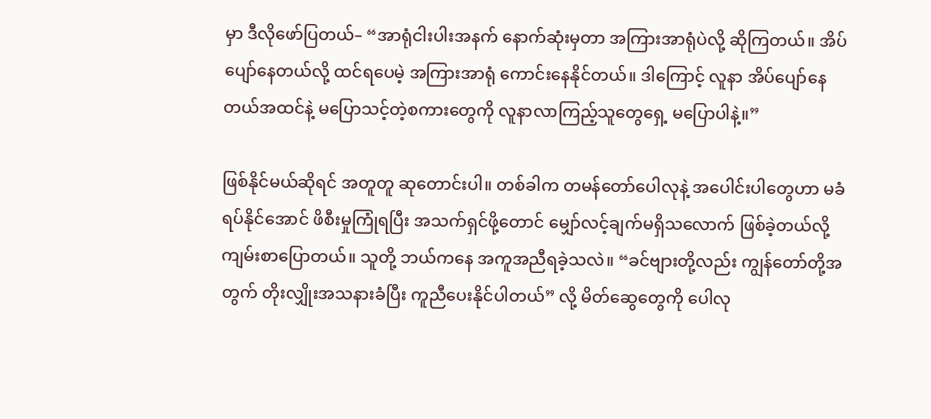မှာ ဒီလိုဖော်ပြတယ်– “အာရုံငါးပါးအနက် နောက်ဆုံးမှတာ အကြားအာရုံပဲလို့ ဆိုကြတယ်။ အိပ်ပျော်နေတယ်လို့ ထင်ရပေမဲ့ အကြားအာရုံ ကောင်းနေနိုင်တယ်။ ဒါကြောင့် လူနာ အိပ်ပျော်နေတယ်အထင်နဲ့ မပြောသင့်တဲ့စကားတွေကို လူနာလာကြည့်သူတွေရှေ့ မပြောပါနဲ့။”

ဖြစ်နိုင်မယ်ဆိုရင် အတူတူ ဆုတောင်းပါ။ တစ်ခါက တမန်တော်ပေါလုနဲ့ အပေါင်းပါတွေဟာ မခံရပ်နိုင်အောင် ဖိစီးမှုကြုံရပြီး အသက်ရှင်ဖို့တောင် မျှော်လင့်ချက်မရှိသလောက် ဖြစ်ခဲ့တယ်လို့ ကျမ်းစာပြောတယ်။ သူတို့ ဘယ်ကနေ အကူအညီရခဲ့သလဲ။ “ခင်ဗျားတို့လည်း ကျွန်တော်တို့အတွက် တိုးလျှိုးအသနားခံပြီး ကူညီပေးနိုင်ပါတယ်” လို့ မိတ်ဆွေတွေကို ပေါလု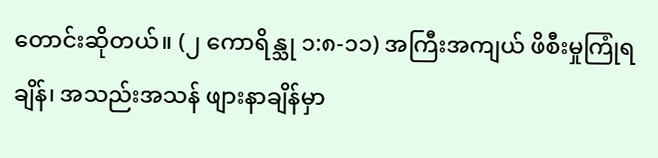တောင်းဆိုတယ်။ (၂ ကောရိန္သု ၁:၈-၁၁) အကြီးအကျယ် ဖိစီးမှုကြုံရချိန်၊ အသည်းအသန် ဖျားနာချိန်မှာ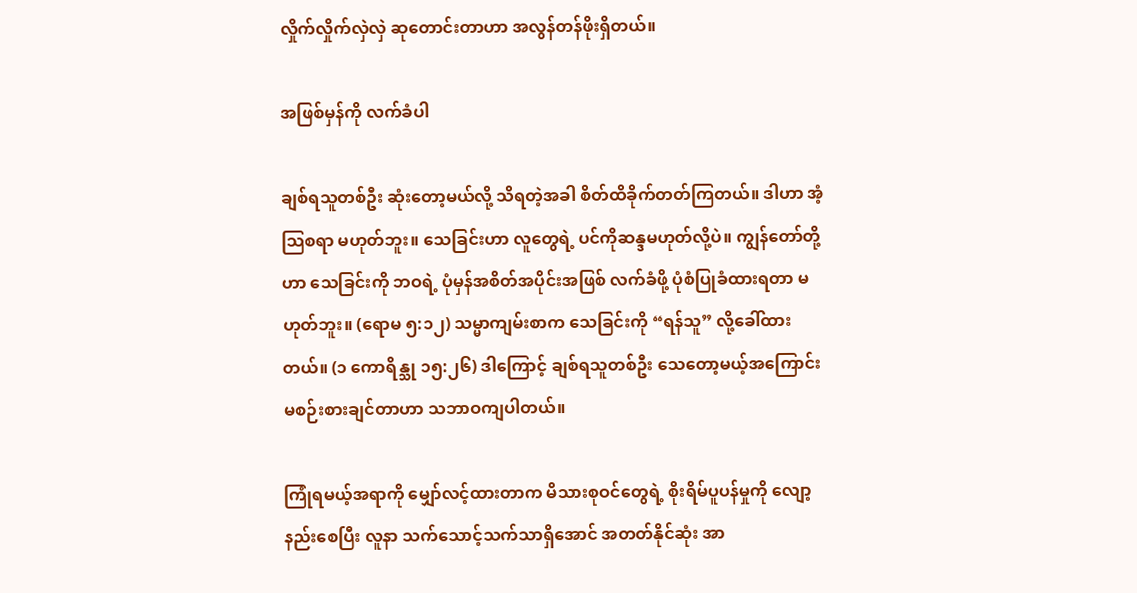လှိုက်လှိုက်လှဲလှဲ ဆုတောင်းတာဟာ အလွန်တန်ဖိုးရှိတယ်။

အဖြစ်မှန်ကို လက်ခံပါ

ချစ်ရသူတစ်ဦး ဆုံးတော့မယ်လို့ သိရတဲ့အခါ စိတ်ထိခိုက်တတ်ကြတယ်။ ဒါဟာ အံ့သြစရာ မဟုတ်ဘူး။ သေခြင်းဟာ လူတွေရဲ့ ပင်ကိုဆန္ဒမဟုတ်လို့ပဲ။ ကျွန်တော်တို့ဟာ သေခြင်းကို ဘဝရဲ့ ပုံမှန်အစိတ်အပိုင်းအဖြစ် လက်ခံဖို့ ပုံစံပြုခံထားရတာ မဟုတ်ဘူး။ (ရောမ ၅:၁၂) သမ္မာကျမ်းစာက သေခြင်းကို “ရန်သူ” လို့ခေါ်ထားတယ်။ (၁ ကောရိန္သု ၁၅:၂၆) ဒါကြောင့် ချစ်ရသူတစ်ဦး သေတော့မယ့်အကြောင်း မစဉ်းစားချင်တာဟာ သဘာဝကျပါတယ်။

ကြုံရမယ့်အရာကို မျှော်လင့်ထားတာက မိသားစုဝင်တွေရဲ့ စိုးရိမ်ပူပန်မှုကို လျော့နည်းစေပြီး လူနာ သက်သောင့်သက်သာရှိအောင် အတတ်နိုင်ဆုံး အာ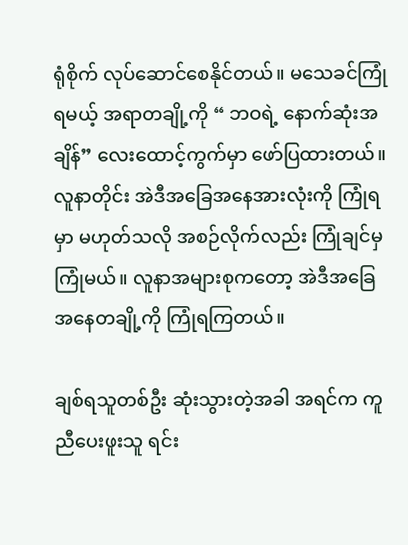ရုံစိုက် လုပ်ဆောင်စေနိုင်တယ်။ မသေခင်ကြုံရမယ့် အရာတချို့ကို “ ဘဝရဲ့ နောက်ဆုံးအချိန်” လေးထောင့်ကွက်မှာ ဖော်ပြထားတယ်။ လူနာတိုင်း အဲဒီအခြေအနေအားလုံးကို ကြုံရမှာ မဟုတ်သလို အစဉ်လိုက်လည်း ကြုံချင်မှကြုံမယ်။ လူနာအများစုကတော့ အဲဒီအခြေအနေတချို့ကို ကြုံရကြတယ်။

ချစ်ရသူတစ်ဦး ဆုံးသွားတဲ့အခါ အရင်က ကူညီပေးဖူးသူ ရင်း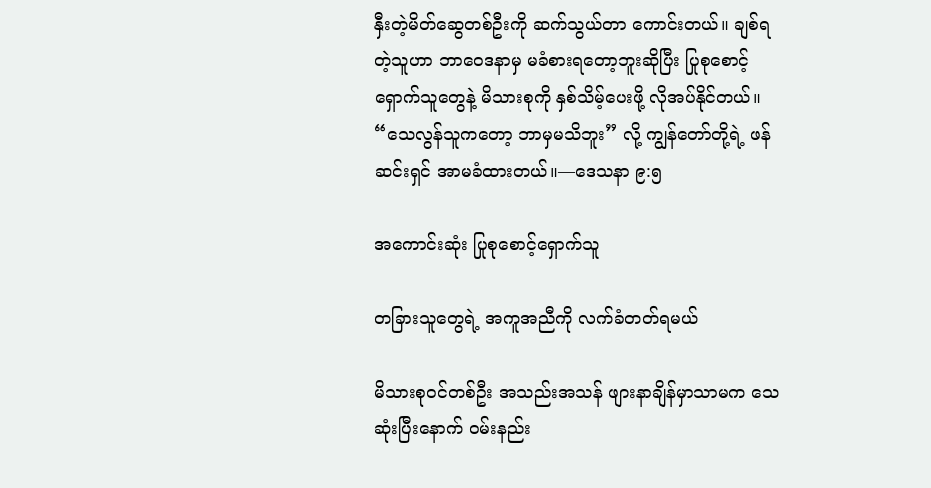နှီးတဲ့မိတ်ဆွေတစ်ဦးကို ဆက်သွယ်တာ ကောင်းတယ်။ ချစ်ရတဲ့သူဟာ ဘာဝေဒနာမှ မခံစားရတော့ဘူးဆိုပြီး ပြုစုစောင့်ရှောက်သူတွေနဲ့ မိသားစုကို နှစ်သိမ့်ပေးဖို့ လိုအပ်နိုင်တယ်။ “သေလွန်သူကတော့ ဘာမှမသိဘူး” လို့ ကျွန်တော်တို့ရဲ့ ဖန်ဆင်းရှင် အာမခံထားတယ်။—ဒေသနာ ၉:၅

အကောင်းဆုံး ပြုစုစောင့်ရှောက်သူ

တခြားသူတွေရဲ့ အကူအညီကို လက်ခံတတ်ရမယ်

မိသားစုဝင်တစ်ဦး အသည်းအသန် ဖျားနာချိန်မှာသာမက သေဆုံးပြီးနောက် ဝမ်းနည်း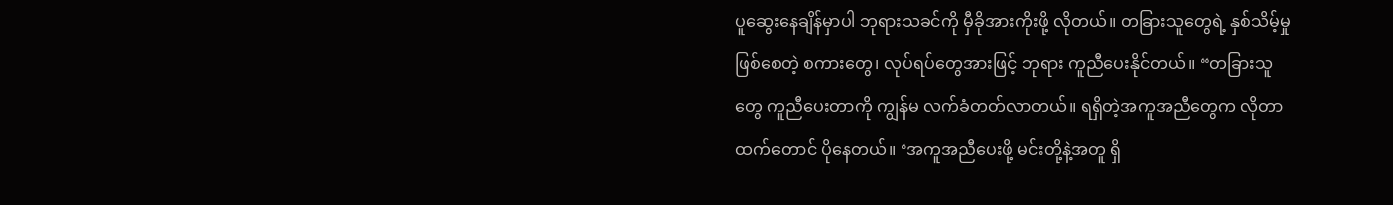ပူဆွေးနေချိန်မှာပါ ဘုရားသခင်ကို မှီခိုအားကိုးဖို့ လိုတယ်။ တခြားသူတွေရဲ့ နှစ်သိမ့်မှုဖြစ်စေတဲ့ စကားတွေ၊ လုပ်ရပ်တွေအားဖြင့် ဘုရား ကူညီပေးနိုင်တယ်။ “တခြားသူတွေ ကူညီပေးတာကို ကျွန်မ လက်ခံတတ်လာတယ်။ ရရှိတဲ့အကူအညီတွေက လိုတာထက်တောင် ပိုနေတယ်။ ‘အကူအညီပေးဖို့ မင်းတို့နဲ့အတူ ရှိ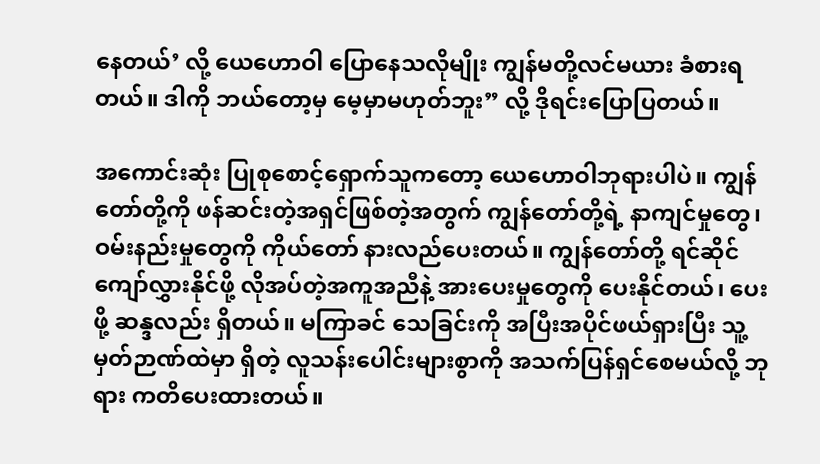နေတယ်’ လို့ ယေဟောဝါ ပြောနေသလိုမျိုး ကျွန်မတို့လင်မယား ခံစားရတယ်။ ဒါကို ဘယ်တော့မှ မေ့မှာမဟုတ်ဘူး” လို့ ဒိုရင်းပြောပြတယ်။

အကောင်းဆုံး ပြုစုစောင့်ရှောက်သူကတော့ ယေဟောဝါဘုရားပါပဲ။ ကျွန်တော်တို့ကို ဖန်ဆင်းတဲ့အရှင်ဖြစ်တဲ့အတွက် ကျွန်တော်တို့ရဲ့ နာကျင်မှုတွေ၊ ဝမ်းနည်းမှုတွေကို ကိုယ်တော် နားလည်ပေးတယ်။ ကျွန်တော်တို့ ရင်ဆိုင်ကျော်လွှားနိုင်ဖို့ လိုအပ်တဲ့အကူအညီနဲ့ အားပေးမှုတွေကို ပေးနိုင်တယ်၊ ပေးဖို့ ဆန္ဒလည်း ရှိတယ်။ မကြာခင် သေခြင်းကို အပြီးအပိုင်ဖယ်ရှားပြီး သူ့မှတ်ဉာဏ်ထဲမှာ ရှိတဲ့ လူသန်းပေါင်းများစွာကို အသက်ပြန်ရှင်စေမယ်လို့ ဘုရား ကတိပေးထားတယ်။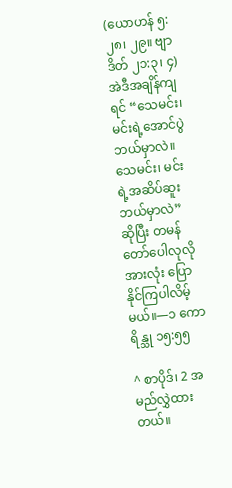(ယောဟန် ၅:၂၈၊ ၂၉။ ဗျာဒိတ် ၂၁:၃၊ ၄) အဲဒီအချိန်ကျရင် “သေမင်း၊ မင်းရဲ့အောင်ပွဲ ဘယ်မှာလဲ။ သေမင်း၊ မင်းရဲ့အဆိပ်ဆူး ဘယ်မှာလဲ” ဆိုပြီး တမန်တော်ပေါလုလို အားလုံး ပြောနိုင်ကြပါလိမ့်မယ်။—၁ ကောရိန္သု ၁၅:၅၅

^ စာပိုဒ်၊ 2 အမည်လွှဲထားတယ်။